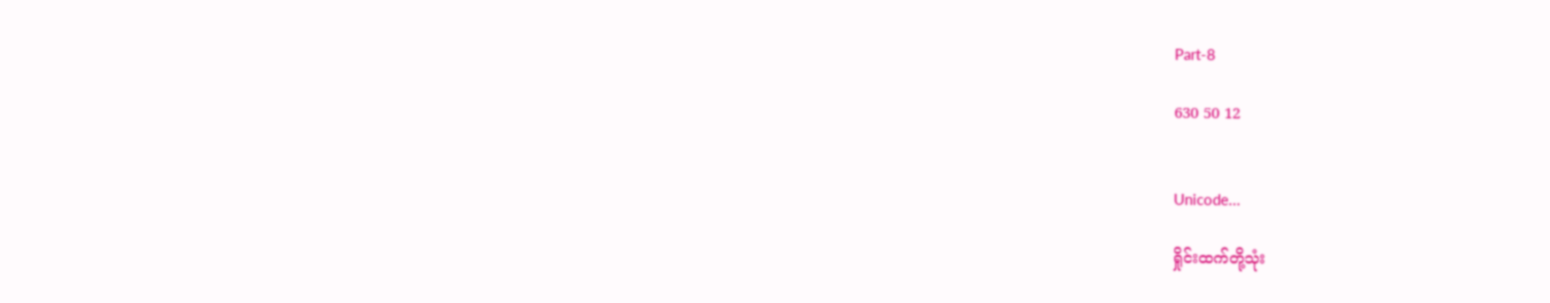Part-8

630 50 12


Unicode...

ရှိုင်းထက်တို့သုံး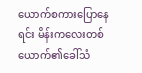ယောက်စကားပြောနေရင်း မိန်းကလေးတစ်ယောက်၏ခေါ်သံ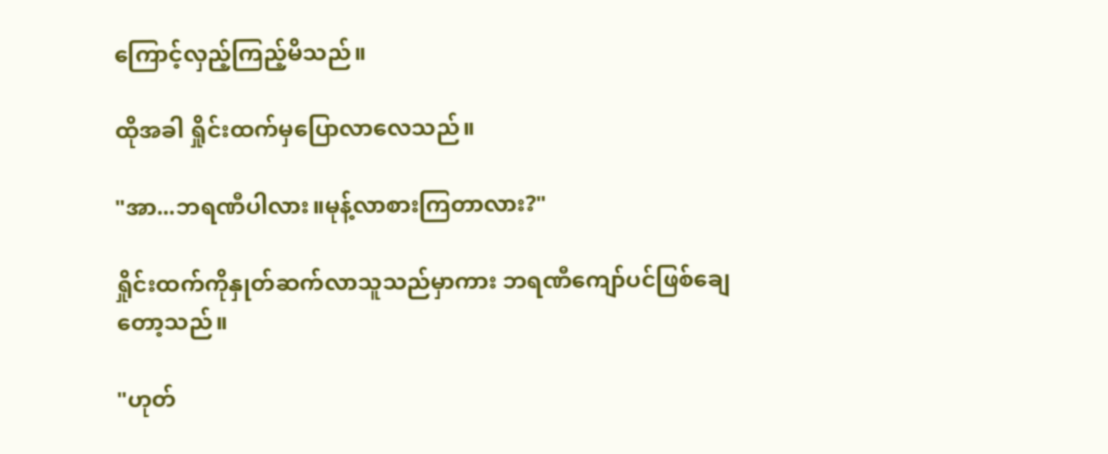ကြောင့်လှည့်ကြည့်မိသည်။

ထိုအခါ ရှိုင်းထက်မှပြောလာလေသည်။

"အာ...ဘရဏီပါလား။မုန့်လာစားကြတာလား?"

ရှိုင်းထက်ကိုနှုတ်ဆက်လာသူသည်မှာကား ဘရဏီကျော်ပင်ဖြစ်ချေတော့သည်။

"ဟုတ်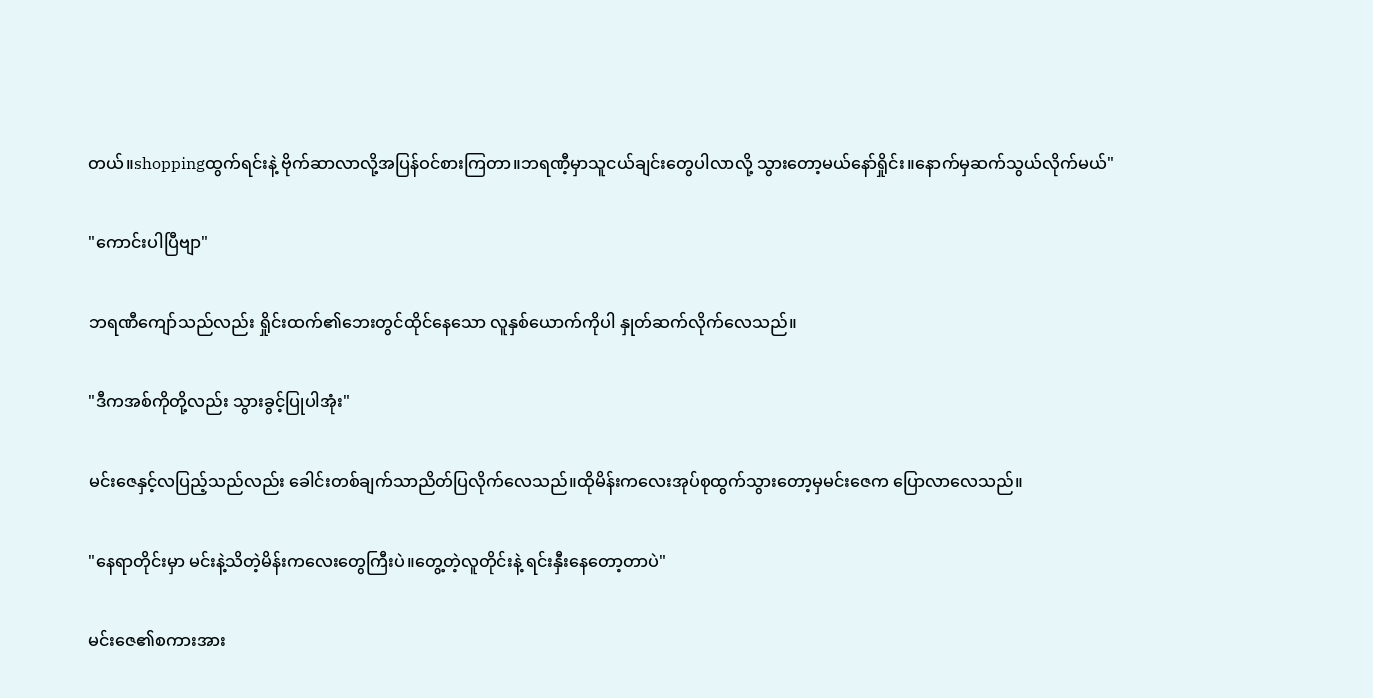တယ်။shoppingထွက်ရင်းနဲ့ ဗိုက်ဆာလာလို့အပြန်ဝင်စားကြတာ။ဘရဏီ့မှာသူငယ်ချင်းတွေပါလာလို့ သွားတော့မယ်နော်ရှိုင်း။နောက်မှဆက်သွယ်လိုက်မယ်"

"ကောင်းပါပြီဗျာ"

ဘရဏီကျော်သည်လည်း ရှိုင်းထက်၏ဘေးတွင်ထိုင်နေသော လူနှစ်ယောက်ကိုပါ နှုတ်ဆက်လိုက်လေသည်။

"ဒီကအစ်ကိုတို့လည်း သွားခွင့်ပြုပါအုံး"

မင်းဇေနှင့်လပြည့်သည်လည်း ခေါင်းတစ်ချက်သာညိတ်ပြလိုက်လေသည်။ထိုမိန်းကလေးအုပ်စုထွက်သွားတော့မှမင်းဇေက ပြောလာလေသည်။

"နေရာတိုင်းမှာ မင်းနဲ့သိတဲ့မိန်းကလေးတွေကြီးပဲ။တွေ့တဲ့လူတိုင်းနဲ့ ရင်းနှီးနေတော့တာပဲ"

မင်းဇေ၏စကားအား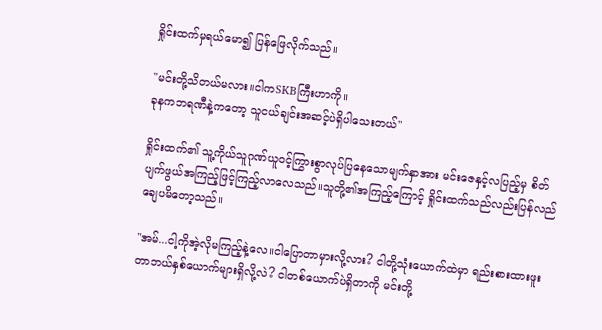ရှိုင်းထက်မှရယ်မော၍ ပြန်ဖြေလိုက်သည်။

"မင်းတို့သိတယ်မလား။ငါကSKBကြီးဟာကို။
ခုနကဘရဏီနဲ့ကတော့ သူငယ်ချင်းအဆင့်ပဲရှိပါသေးတယ်"

ရှိုင်းထက်၏ သူ့ကိုယ်သူဂုဏ်ယူဝင့်ကြွားစွာလုပ်ပြနေသောမျက်နှာအား မင်းဇေနှင့်လပြည့်မှ စိတ်ပျက်ဖွယ်အကြည့်ဖြင့်ကြည့်လာလေသည်။သူတို့၏အကြည့်ကြောင့် ရှိုင်းထက်သည်လည်းပြန်လည်ချေပမိတော့သည်။

"အမ်...ငါ့ကိုအဲ့လိုမကြည့်နဲ့လေ။ငါပြောတာမှားလို့လား? ငါတို့သုံးယောက်ထဲမှာ ရည်းစားထားဖူးတာဘယ်နှစ်ယောက်များရှိလို့လဲ? ငါတစ်ယောက်ပဲရှိတာကို မင်းတို့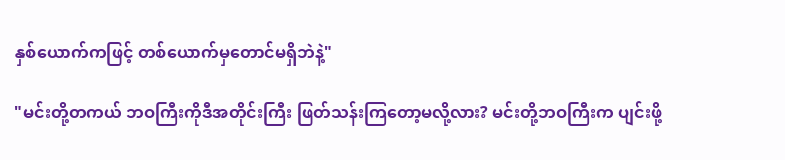နှစ်ယောက်ကဖြင့် တစ်ယောက်မှတောင်မရှိဘဲနဲ့"

"မင်းတို့တကယ် ဘဝကြီးကိုဒီအတိုင်းကြီး ဖြတ်သန်းကြတော့မလို့လား? မင်းတို့ဘဝကြီးက ပျင်းဖို့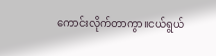ကောင်းလိုက်တာကွာ။ငယ်ရွယ်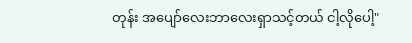တုန်း အပျော်လေးဘာလေးရှာသင့်တယ် ငါ့လိုပေါ့"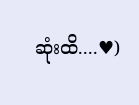ဆုံးထိ....♥)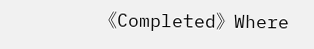《Completed》Where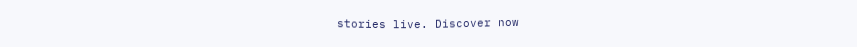stories live. Discover now